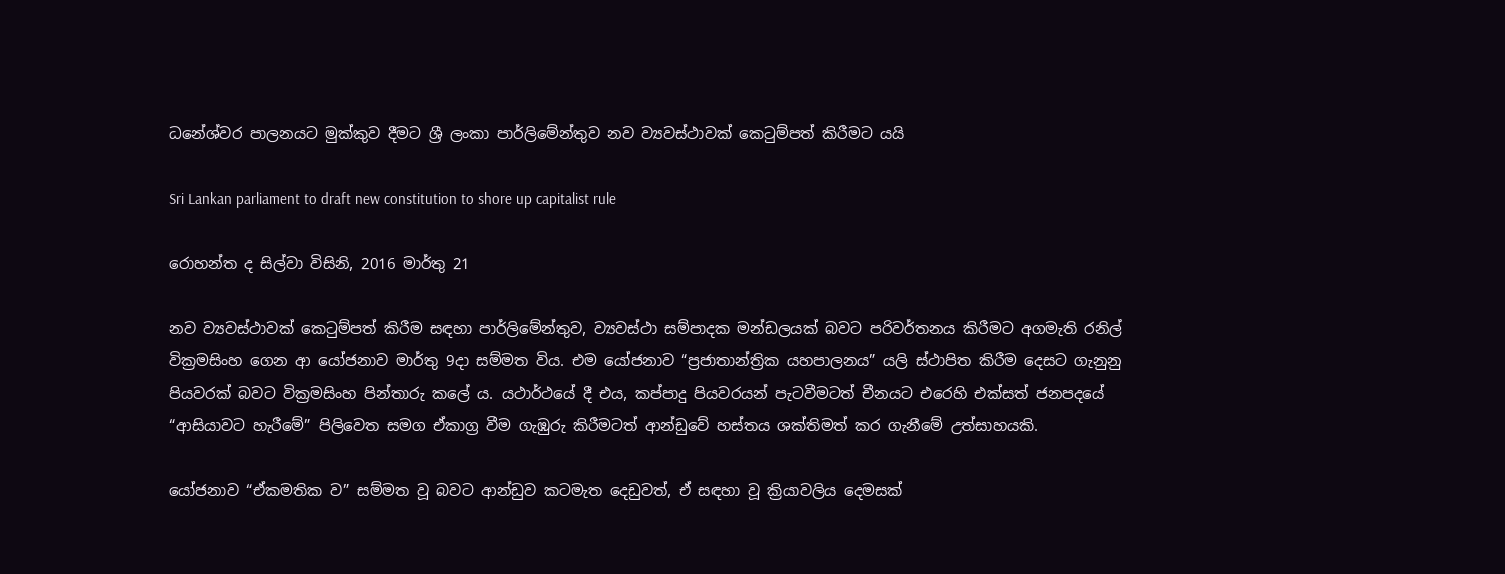ධනේශ්වර පාලනයට මුක්කුව දීමට ශ්‍රී ලංකා පාර්ලිමේන්තුව නව ව්‍යවස්ථාවක් කෙටුම්පත් කිරීමට යයි

Sri Lankan parliament to draft new constitution to shore up capitalist rule

රොහන්ත ද සිල්වා විසිනි, 2016 මාර්තු 21

නව ව්‍යවස්ථාවක් කෙටුම්පත් කිරීම සඳහා පාර්ලිමේන්තුව, ව්‍යවස්ථා සම්පාදක මන්ඩලයක් බවට පරිවර්තනය කිරීමට අගමැති රනිල් වික්‍රමසිංහ ගෙන ආ යෝජනාව මාර්තු 9දා සම්මත විය. එම යෝජනාව “ප්‍රජාතාන්ත්‍රික යහපාලනය” යලි ස්ථාපිත කිරීම දෙසට ගැනුනු පියවරක් බවට වික්‍රමසිංහ පින්තාරු කලේ ය. යථාර්ථයේ දී එය, කප්පාදු පියවරයන් පැටවීමටත් චීනයට එරෙහි එක්සත් ජනපදයේ “ආසියාවට හැරීමේ” පිලිවෙත සමග ඒකාග්‍ර වීම ගැඹුරු කිරීමටත් ආන්ඩුවේ හස්තය ශක්තිමත් කර ගැනීමේ උත්සාහයකි.

යෝජනාව “ඒකමතික ව” සම්මත වූ බවට ආන්ඩුව කටමැත දෙඩුවත්, ඒ සඳහා වූ ක්‍රියාවලිය දෙමසක්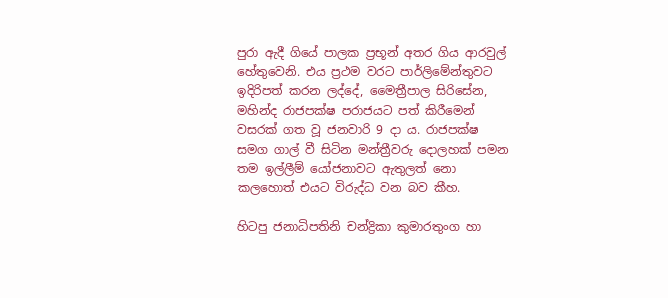පුරා ඇදී ගියේ පාලක ප්‍රභූන් අතර ගිය ආරවුල් හේතුවෙනි. එය ප්‍රථම වරට පාර්ලිමේන්තුවට ඉදිරිපත් කරන ලද්දේ, මෛත්‍රීපාල සිරිසේන, මහින්ද රාජපක්ෂ පරාජයට පත් කිරීමෙන් වසරක් ගත වූ ජනවාරි 9 දා ය. රාජපක්ෂ සමග ගාල් වී සිටින මන්ත්‍රීවරු දොලහක් පමන තම ඉල්ලීම් යෝජනාවට ඇතුලත් නො කලහොත් එයට විරුද්ධ වන බව කීහ.

හිටපු ජනාධිපතිනි චන්ද්‍රිකා කුමාරතුංග හා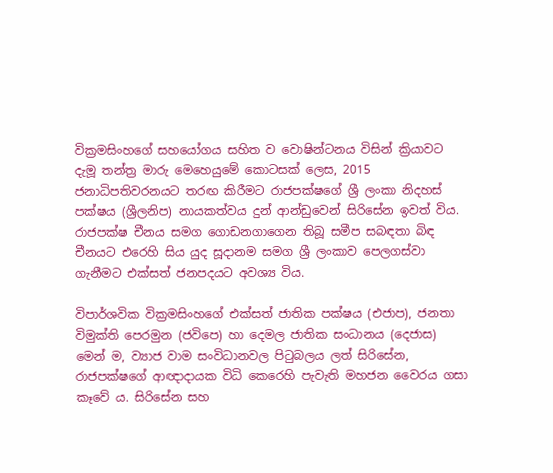වික්‍රමසිංහගේ සහයෝගය සහිත ව වොෂින්ටනය විසින් ක්‍රියාවට දැමූ තන්ත්‍ර මාරු මෙහෙයුමේ කොටසක් ලෙස, 2015 ජනාධිපතිවරනයට තරඟ කිරීමට රාජපක්ෂගේ ශ්‍රී ලංකා නිදහස් පක්ෂය (ශ්‍රීලනිප) නායකත්වය දුන් ආන්ඩුවෙන් සිරිසේන ඉවත් විය. රාජපක්ෂ චීනය සමග ගොඩනගාගෙන තිබූ සමීප සබඳතා බිඳ චීනයට එරෙහි සිය යුද සූදානම සමග ශ්‍රී ලංකාව පෙලගස්වා ගැනීමට එක්සත් ජනපදයට අවශ්‍ය විය.

විපාර්ශවික වික්‍රමසිංහගේ එක්සත් ජාතික පක්ෂය (එජාප), ජනතා විමුක්ති පෙරමුන (ජවිපෙ) හා දෙමල ජාතික සංධානය (දෙජාස) මෙන් ම, ව්‍යාජ වාම සංවිධානවල පිටුබලය ලත් සිරිසේන, රාජපක්ෂගේ ආඥාදායක විධි කෙරෙහි පැවැති මහජන වෛරය ගසා කෑවේ ය. සිරිසේන සහ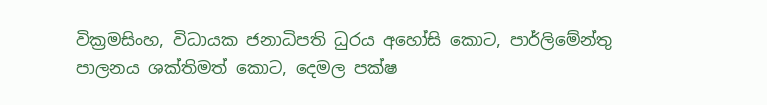වික්‍රමසිංහ, විධායක ජනාධිපති ධුරය අහෝසි කොට, පාර්ලිමේන්තු පාලනය ශක්තිමත් කොට, දෙමල පක්ෂ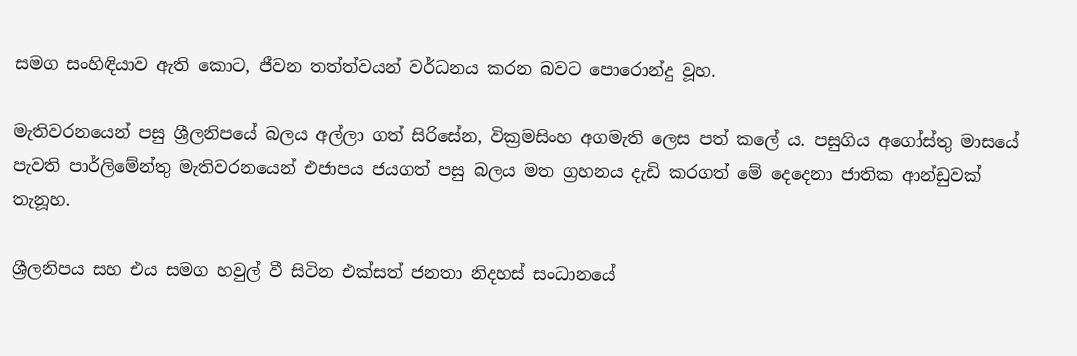සමග සංහිඳියාව ඇති කොට, ජීවන තත්ත්වයන් වර්ධනය කරන බවට පොරොන්දු වූහ.

මැතිවරනයෙන් පසු ශ්‍රීලනිපයේ බලය අල්ලා ගත් සිරිසේන, වික්‍රමසිංහ අගමැති ලෙස පත් කලේ ය. පසුගිය අගෝස්තු මාසයේ පැවති පාර්ලිමේන්තු මැතිවරනයෙන් එජාපය ජයගත් පසු බලය මත ග්‍රහනය දැඩි කරගත් මේ දෙදෙනා ජාතික ආන්ඩුවක් තැනූහ.

ශ්‍රීලනිපය සහ එය සමග හවුල් වී සිටින එක්සත් ජනතා නිදහස් සංධානයේ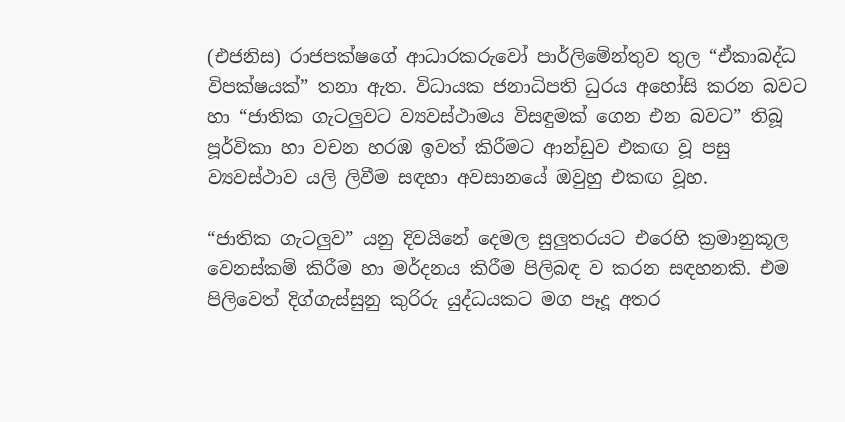(එජනිස) රාජපක්ෂගේ ආධාරකරුවෝ පාර්ලිමේන්තුව තුල “ඒකාබද්ධ විපක්ෂයක්” තනා ඇත. විධායක ජනාධිපති ධුරය අහෝසි කරන බවට හා “ජාතික ගැටලුවට ව්‍යවස්ථාමය විසඳුමක් ගෙන එන බවට” තිබූ පූර්විකා හා වචන හරඹ ඉවත් කිරීමට ආන්ඩුව එකඟ වූ පසු ව්‍යවස්ථාව යලි ලිවීම සඳහා අවසානයේ ඔවුහු එකඟ වූහ.

“ජාතික ගැටලුව” යනු දිවයිනේ දෙමල සුලුතරයට එරෙහි ක්‍රමානුකූල වෙනස්කම් කිරීම හා මර්දනය කිරීම පිලිබඳ ව කරන සඳහනකි. එම පිලිවෙත් දිග්ගැස්සුනු කුරිරු යුද්ධයකට මග පෑදූ අතර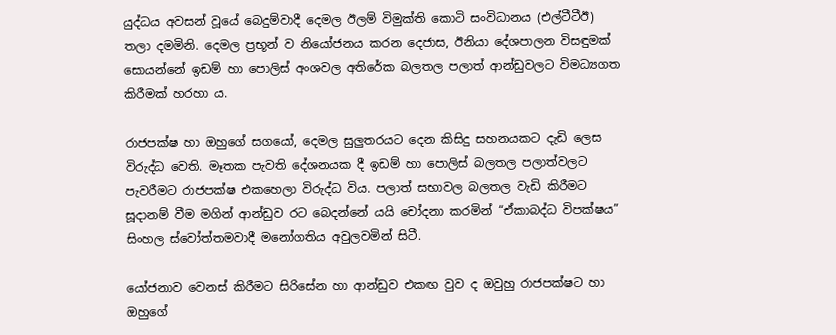යුද්ධය අවසන් වූයේ බෙදුම්වාදී දෙමල ඊලම් විමුක්ති කොටි සංවිධානය (එල්ටීටීඊ) තලා දමමිනි. දෙමල ප්‍රභූන් ව නියෝජනය කරන දෙජාස, ඊනියා දේශපාලන විසඳුමක් සොයන්නේ ඉඩම් හා පොලිස් අංශවල අතිරේක බලතල පලාත් ආන්ඩුවලට විමධ්‍යගත කිරීමක් හරහා ය.

රාජපක්ෂ හා ඔහුගේ සගයෝ, දෙමල සුලුතරයට දෙන කිසිදු සහනයකට දැඩි ලෙස විරුද්ධ වෙති. මෑතක පැවති දේශනයක දී ඉඩම් හා පොලිස් බලතල පලාත්වලට පැවරීමට රාජපක්ෂ එකහෙලා විරුද්ධ විය. පලාත් සභාවල බලතල වැඩි කිරීමට සූදානම් වීම මගින් ආන්ඩුව රට බෙදන්නේ යයි චෝදනා කරමින් “ඒකාබද්ධ විපක්ෂය” සිංහල ස්වෝත්තමවාදී මනෝගතිය අවුලවමින් සිටී.

යෝජනාව වෙනස් කිරීමට සිරිසේන හා ආන්ඩුව එකඟ වුව ද ඔවුහු රාජපක්ෂට හා ඔහුගේ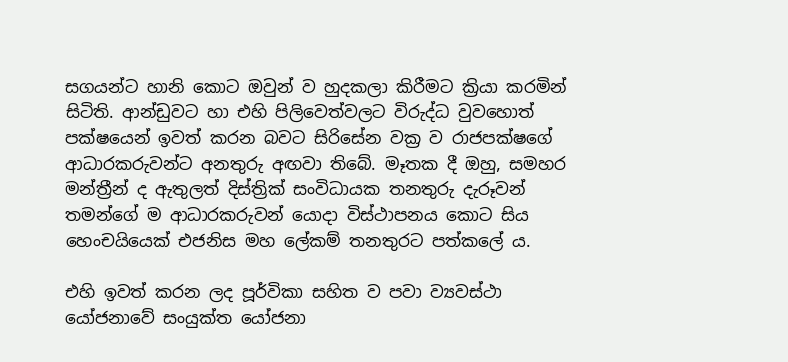සගයන්ට හානි කොට ඔවුන් ව හුදකලා කිරීමට ක්‍රියා කරමින් සිටිති. ආන්ඩුවට හා එහි පිලිවෙත්වලට විරුද්ධ වුවහොත් පක්ෂයෙන් ඉවත් කරන බවට සිරිසේන වක්‍ර ව රාජපක්ෂගේ ආධාරකරුවන්ට අනතුරු අඟවා තිබේ. මෑතක දී ඔහු, සමහර මන්ත්‍රීන් ද ඇතුලත් දිස්ත්‍රික් සංවිධායක තනතුරු දැරූවන් තමන්ගේ ම ආධාරකරුවන් යොදා විස්ථාපනය කොට සිය හෙංචයියෙක් එජනිස මහ ලේකම් තනතුරට පත්කලේ ය.

එහි ඉවත් කරන ලද පූර්විකා සහිත ව පවා ව්‍යවස්ථා යෝජනාවේ සංයුක්ත යෝජනා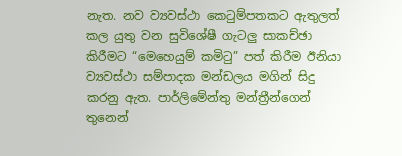නැත. නව ව්‍යවස්ථා කෙටුම්පතකට ඇතුලත් කල යුතු වන සුවිශේෂී ගැටලු සාකච්ඡා කිරීමට “මෙහෙයුම් කමිටු” පත් කිරීම ඊනියා ව්‍යවස්ථා සම්පාදක මන්ඩලය මගින් සිදු කරනු ඇත. පාර්ලිමේන්තු මන්ත්‍රීන්ගෙන් තුනෙන්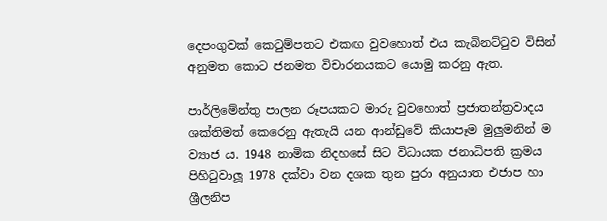දෙපංගුවක් කෙටුම්පතට එකඟ වුවහොත් එය කැබිනට්ටුව විසින් අනුමත කොට ජනමත විචාරනයකට යොමු කරනු ඇත.

පාර්ලිමේන්තු පාලන රූපයකට මාරු වුවහොත් ප්‍රජාතන්ත්‍රවාදය ශක්තිමත් කෙරෙනු ඇතැයි යන ආන්ඩුවේ කියාපෑම මුලුමනින් ම ව්‍යාජ ය. 1948 නාමික නිදහසේ සිට විධායක ජනාධිපති ක්‍රමය පිහිටුවාලූ 1978 දක්වා වන දශක තුන පුරා අනුයාත එජාප හා ශ්‍රීලනිප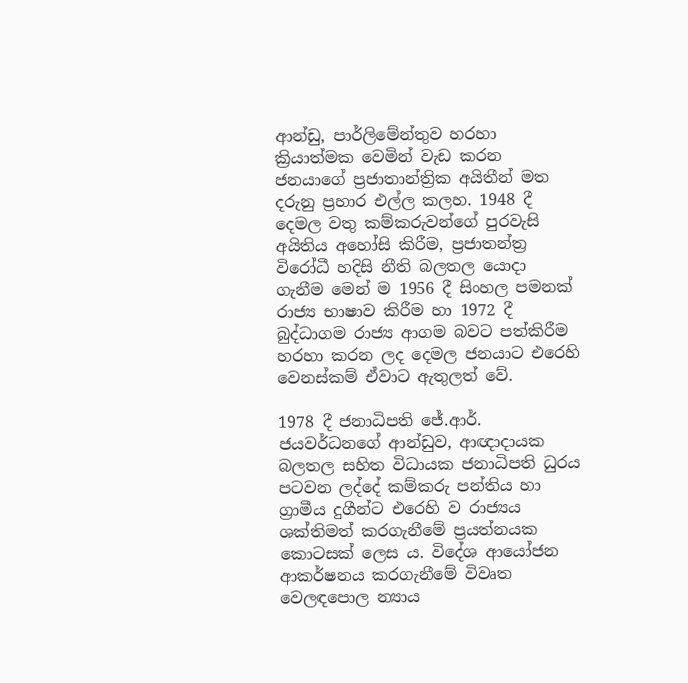ආන්ඩු, පාර්ලිමේන්තුව හරහා ක්‍රියාත්මක වෙමින් වැඩ කරන ජනයාගේ ප්‍රජාතාන්ත්‍රික අයිතීන් මත දරුනු ප්‍රහාර එල්ල කලහ. 1948 දී දෙමල වතු කම්කරුවන්ගේ පුරවැසි අයිතිය අහෝසි කිරීම, ප්‍රජාතන්ත්‍ර විරෝධී හදිසි නීති බලතල යොදා ගැනීම මෙන් ම 1956 දී සිංහල පමනක් රාජ්‍ය භාෂාව කිරීම හා 1972 දී බුද්ධාගම රාජ්‍ය ආගම බවට පත්කිරීම හරහා කරන ලද දෙමල ජනයාට එරෙහි වෙනස්කම් ඒවාට ඇතුලත් වේ.

1978 දී ජනාධිපති ජේ.ආර්. ජයවර්ධනගේ ආන්ඩුව, ආඥාදායක බලතල සහිත විධායක ජනාධිපති ධුරය පටවන ලද්දේ කම්කරු පන්තිය හා ග්‍රාමීය දුගීන්ට එරෙහි ව රාජ්‍යය ශක්තිමත් කරගැනීමේ ප්‍රයත්නයක කොටසක් ලෙස ය. විදේශ ආයෝජන ආකර්ෂනය කරගැනීමේ විවෘත වෙලඳපොල න්‍යාය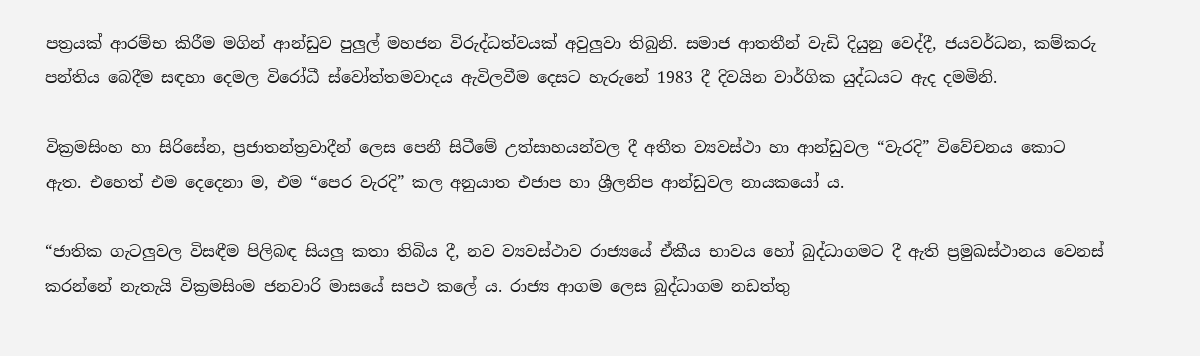පත්‍රයක් ආරම්භ කිරීම මගින් ආන්ඩුව පුලුල් මහජන විරුද්ධත්වයක් අවුලුවා තිබුනි. සමාජ ආතතීන් වැඩි දියුනු වෙද්දී, ජයවර්ධන, කම්කරු පන්තිය බෙදීම සඳහා දෙමල විරෝධී ස්වෝත්තමවාදය ඇවිලවීම දෙසට හැරුනේ 1983 දී දිවයින වාර්ගික යුද්ධයට ඇද දමමිනි.

වික්‍රමසිංහ හා සිරිසේන, ප්‍රජාතන්ත්‍රවාදීන් ලෙස පෙනී සිටීමේ උත්සාහයන්වල දී අතීත ව්‍යවස්ථා හා ආන්ඩුවල “වැරදි” විවේචනය කොට ඇත. එහෙත් එම දෙදෙනා ම, එම “පෙර වැරදි” කල අනුයාත එජාප හා ශ්‍රීලනිප ආන්ඩුවල නායකයෝ ය.

“ජාතික ගැටලුවල විසඳීම පිලිබඳ සියලු කතා තිබිය දී, නව ව්‍යවස්ථාව රාජ්‍යයේ ඒකීය භාවය හෝ බුද්ධාගමට දී ඇති ප්‍රමුඛස්ථානය වෙනස් කරන්නේ නැතැයි වික්‍රමසිංම ජනවාරි මාසයේ සපථ කලේ ය. රාජ්‍ය ආගම ලෙස බුද්ධාගම නඩත්තු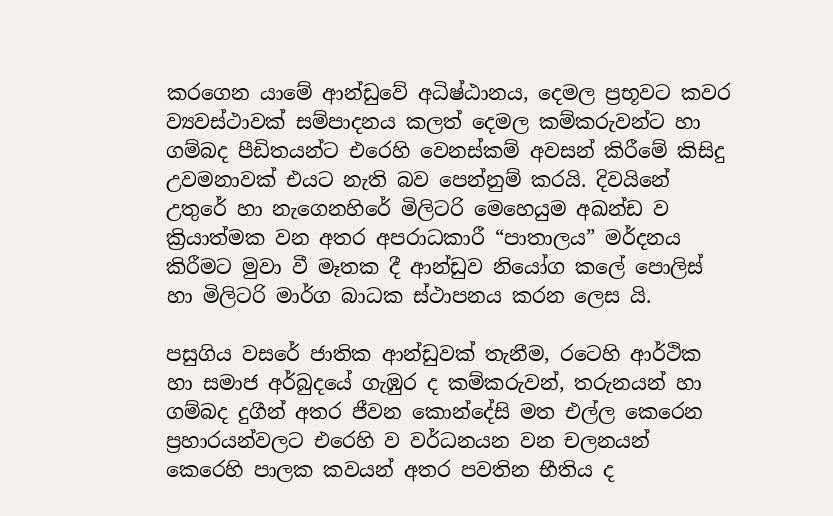කරගෙන යාමේ ආන්ඩුවේ අධිෂ්ඨානය, දෙමල ප්‍රභූවට කවර ව්‍යවස්ථාවක් සම්පාදනය කලත් දෙමල කම්කරුවන්ට හා ගම්බද පීඩිතයන්ට එරෙහි වෙනස්කම් අවසන් කිරීමේ කිසිදු උවමනාවක් එයට නැති බව පෙන්නුම් කරයි. දිවයිනේ උතුරේ හා නැගෙනහිරේ මිලිටරි මෙහෙයුම අඛන්ඩ ව ක්‍රියාත්මක වන අතර අපරාධකාරී “පාතාලය” මර්දනය කිරීමට මුවා වී මෑතක දී ආන්ඩුව නියෝග කලේ පොලිස් හා මිලිටරි මාර්ග බාධක ස්ථාපනය කරන ලෙස යි.

පසුගිය වසරේ ජාතික ආන්ඩුවක් තැනීම, රටෙහි ආර්ථික හා සමාජ අර්බුදයේ ගැඹුර ද කම්කරුවන්, තරුනයන් හා ගම්බද දුගීන් අතර ජීවන කොන්දේසි මත එල්ල කෙරෙන ප්‍රහාරයන්වලට එරෙහි ව වර්ධනයන වන චලනයන් කෙරෙහි පාලක කවයන් අතර පවතින භීතිය ද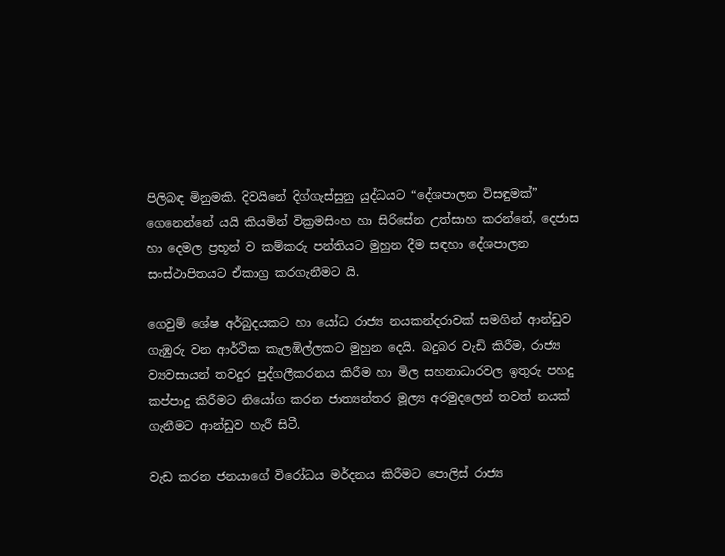පිලිබඳ මිනුමකි. දිවයිනේ දිග්ගැස්සුනු යුද්ධයට “දේශපාලන විසඳුමක්” ගෙනෙන්නේ යයි කියමින් වික්‍රමසිංහ හා සිරිසේන උත්සාහ කරන්නේ, දෙජාස හා දෙමල ප්‍රභූන් ව කම්කරු පන්තියට මුහුන දීම සඳහා දේශපාලන සංස්ථාපිතයට ඒකාග්‍ර කරගැනීමට යි.

ගෙවුම් ශේෂ අර්බුදයකට හා යෝධ රාජ්‍ය නයකන්දරාවක් සමගින් ආන්ඩුව ගැඹුරු වන ආර්ථික කැලඹිල්ලකට මුහුන දෙයි. බදුබර වැඩි කිරීම, රාජ්‍ය ව්‍යවසායන් තවදුර පුද්ගලීකරනය කිරීම හා මිල සහනාධාරවල ඉතුරු පහදු කප්පාදු කිරීමට නියෝග කරන ජාත්‍යන්තර මූල්‍ය අරමුදලෙන් තවත් නයක් ගැනීමට ආන්ඩුව හැරී සිටී.

වැඩ කරන ජනයාගේ විරෝධය මර්දනය කිරීමට පොලිස් රාජ්‍ය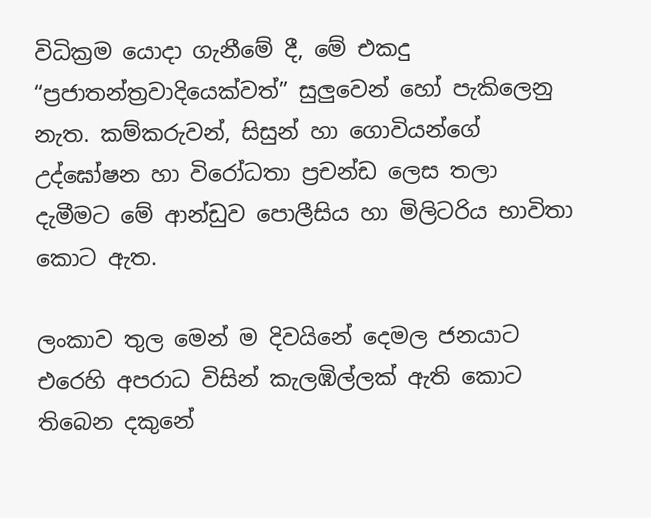විධික්‍රම යොදා ගැනීමේ දී, මේ එකදු “ප්‍රජාතන්ත්‍රවාදියෙක්වත්” සුලුවෙන් හෝ පැකිලෙනු නැත. කම්කරුවන්, සිසුන් හා ගොවියන්ගේ උද්ඝෝෂන හා විරෝධතා ප්‍රචන්ඩ ලෙස තලා දැමීමට මේ ආන්ඩුව පොලීසිය හා මිලිටරිය භාවිතා කොට ඇත.

ලංකාව තුල මෙන් ම දිවයිනේ දෙමල ජනයාට එරෙහි අපරාධ විසින් කැලඹිල්ලක් ඇති කොට තිබෙන දකුනේ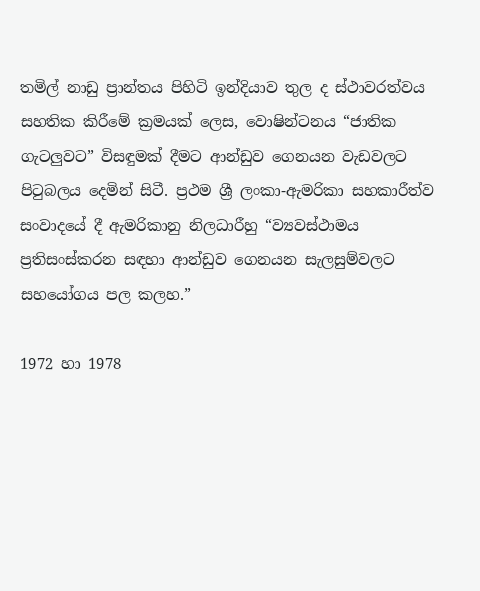තමිල් නාඩු ප්‍රාන්තය පිහිටි ඉන්දියාව තුල ද ස්ථාවරත්වය සහතික කිරීමේ ක්‍රමයක් ලෙස, වොෂින්ටනය “ජාතික ගැටලුවට” විසඳුමක් දීමට ආන්ඩුව ගෙනයන වැඩවලට පිටුබලය දෙමින් සිටී. ප්‍රථම ශ්‍රී ලංකා-ඇමරිකා සහකාරීත්ව සංවාදයේ දී ඇමරිකානු නිලධාරීහු “ව්‍යවස්ථාමය ප්‍රතිසංස්කරන සඳහා ආන්ඩුව ගෙනයන සැලසුම්වලට සහයෝගය පල කලහ.”

1972 හා 1978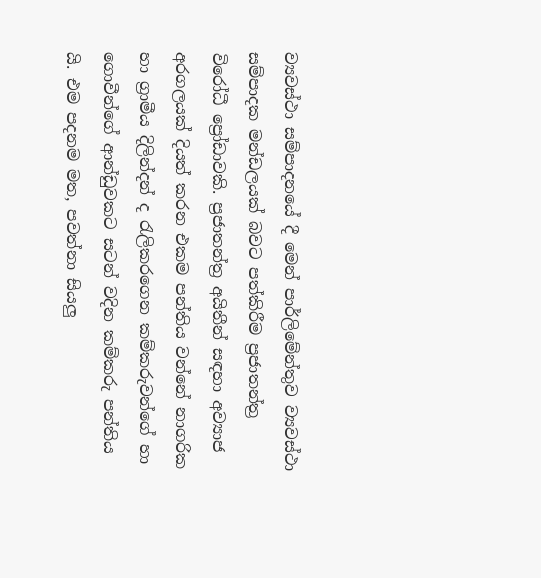ව්‍යවස්ථා සම්පාදනයේ දී මෙන් පාර්ලිමේන්තුව ව්‍යවස්ථා සම්පාදක මන්ඩලයක් බවට පත්කිරීම ප්‍රජාතන්ත්‍ර විරෝධී ප්‍රෝඩාවකි. ප්‍රජාතන්ත්‍ර අයිතීන් සඳහා අව්‍යාජ අරගලයක් දියත් කරන එකම පන්තිය වන්නේ නාගරික හා ග්‍රාමීය දිලින්දන් ද රැලිකරගෙන කම්කරුවන්ගේ හා ගොවීන්ගේ ආන්ඩුවකට සටන් වදින කම්කරු පන්තිය යි. එම පදනම මත, පවත්නා සියලු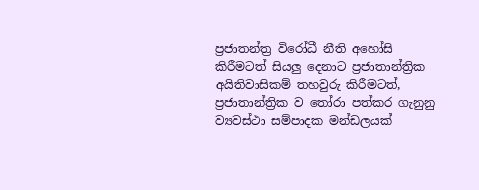ප්‍රජාතන්ත්‍ර විරෝධී නීති අහෝසි කිරීමටත් සියලු දෙනාට ප්‍රජාතාන්ත්‍රික අයිතිවාසිකම් තහවුරු කිරීමටත්, ප්‍රජාතාන්ත්‍රික ව තෝරා පත්කර ගැනුනු ව්‍යවස්ථා සම්පාදක මන්ඩලයක්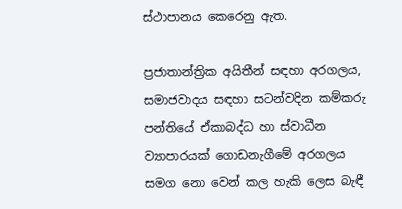ස්ථාපානය කෙරෙනු ඇත.

ප්‍රජාතාන්ත්‍රික අයිතීන් සඳහා අරගලය, සමාජවාදය සඳහා සටන්වදින කම්කරු පන්තියේ ඒකාබද්ධ හා ස්වාධීන ව්‍යාපාරයක් ගොඩනැගීමේ අරගලය සමග නො වෙන් කල හැකි ලෙස බැඳී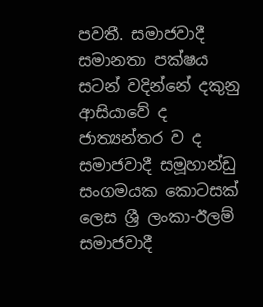පවතී. සමාජවාදී සමානතා පක්ෂය සටන් වදින්නේ දකුනු ආසියාවේ ද ජාත්‍යන්තර ව ද සමාජවාදී සමූහාන්ඩු සංගමයක කොටසක් ලෙස ශ්‍රී ලංකා-ඊලම් සමාජවාදී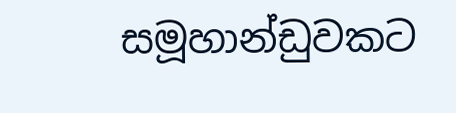සමූහාන්ඩුවකට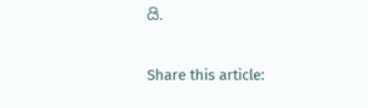යි.

Share this article: